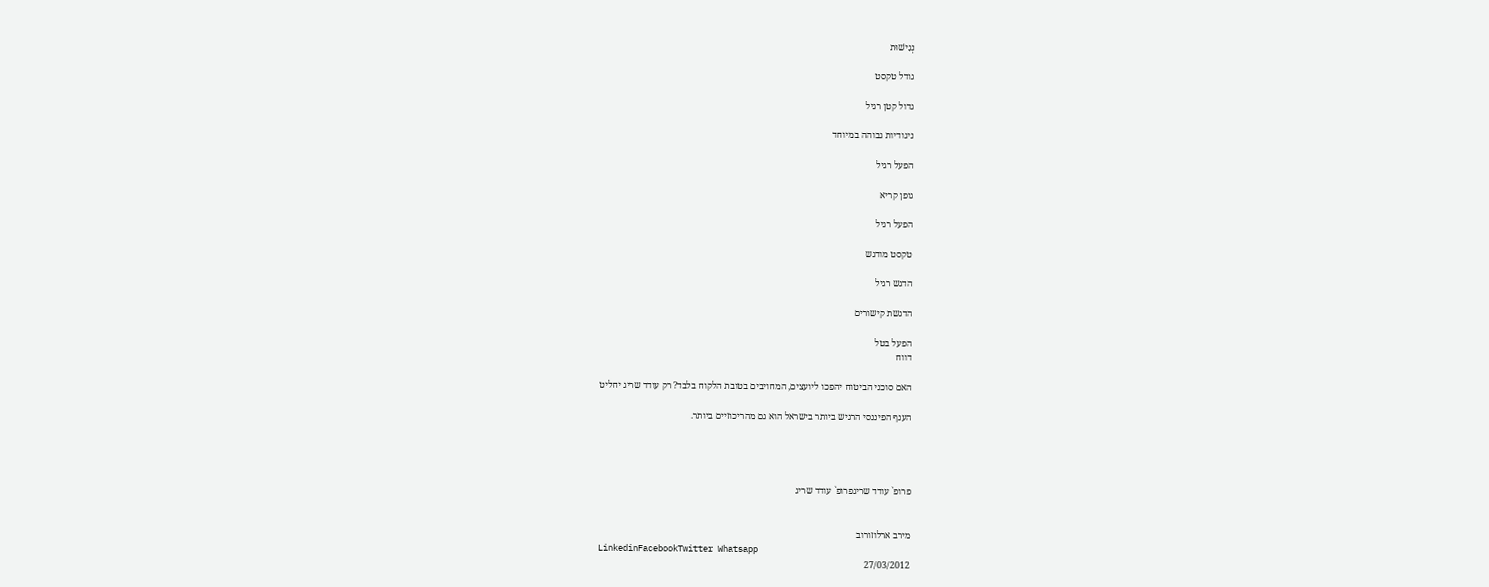נְגִישׁוּת

גודל טקסט

גדול קטן רגיל

ניגודיות גבוהה במיוחד

הפעל רגיל

גופן קריא

הפעל רגיל

טקסט מודגש

הדגש רגיל

הדגשת קישורים

הפעל בטל
דווח

האם סוכני הביטוח יהפכו ליועצים, המחויבים בטובת הלקוח בלבד? רק עודד שריג יחליט

הענף הפיננסי הרגיש ביותר בישראל הוא גם מהריכוזיים ביותר.




פרופ` עודד שריגפרופ` עודד שריג


מירב ארלוזורוב
LinkedinFacebookTwitter Whatsapp
27/03/2012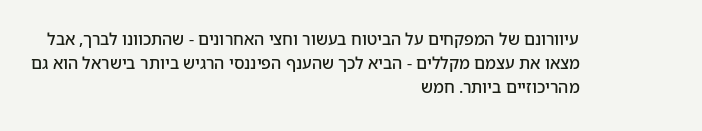עיוורונם של המפקחים על הביטוח בעשור וחצי האחרונים - שהתכוונו לברך, אבל מצאו את עצמם מקללים - הביא לכך שהענף הפיננסי הרגיש ביותר בישראל הוא גם מהריכוזיים ביותר. חמש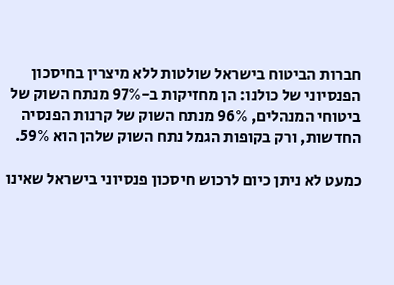חברות הביטוח בישראל שולטות ללא מיצרין בחיסכון הפנסיוני של כולנו: הן מחזיקות ב-97% מנתח השוק של ביטוחי המנהלים, 96% מנתח השוק של קרנות הפנסיה החדשות, ורק בקופות הגמל נתח השוק שלהן הוא 59%.

כמעט לא ניתן כיום לרכוש חיסכון פנסיוני בישראל שאינו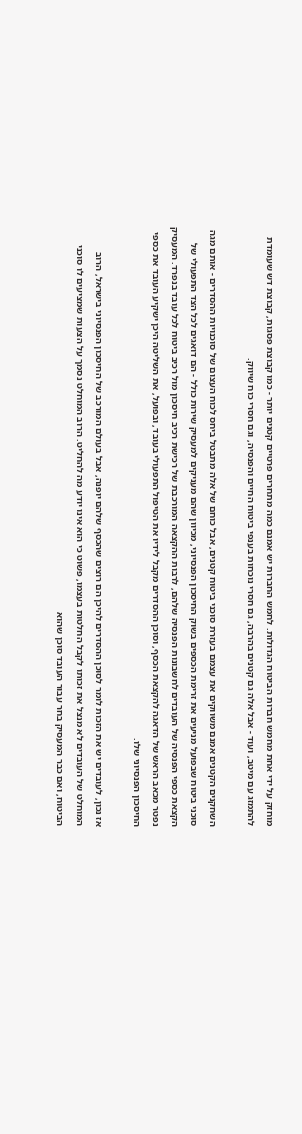מוחזק על ידי אחת מחמש חברות הביטוח הגדולות. לחמש החברות יש אמנם כמה מתחרים פרטיים קטנים יותר - כמו קבוצת פסגות, קבוצת דש שעומדת להתמזג עם מיטב, ועוד - אבל אלה גם קטנים בהרבה, גם חסרי נוכחות בענפי ביטוח החיים והפנסיה, וגם חסרי כוח שיווק.

השחקנים הקטנים אמנם משווקים את עצמם בעזרת סוכני ביטוח קטנים, אבל כוחם של אלה מתבטל ביחס לכוח העצום של סוכנויות ההסדרים - אותם מגה סוכני ביטוח שבפועל מניעים את זרימת הכספים בשוק החיסכון הפנסיוני, מכיוון שהם מעניקים למעסיק שירות כולל - הם דואגים לכל הצד התפעולי של הקצאת כספי הפנסיה של העובדים לחשבונות הפנסיה שלהם, לרבות ההקצאה המורכבת של רכישת רכיב חיסכון מול רכיב ביטוח לכל עובד בנפרד. המעסיק נפטר מכאב הראש של הדאגה להקצאת הכסף, וסוכן ההסדרים מקבל לידיו את הטיפול התפעולי בעובד, ובפועל, את השליטה היכן ישקיע העובד את כספי החיסכון הפנסיוני שלו.

אז נכון, לעובדים יש את הזכות לומר לסוכן ההסדרים להיכן הם רוצים שהכסף שלהם יופנה, אבל בעולם המורכב של החיסכון הפנסיוני בישראל, הרוב המוחלט של העובדים לא מנצל את זכותו לקבל החלטות בעצמו, פשוט כי הוא אינו יודע מה להחליט. הרוב המוחלט נסמך על הצעות שמציעים לו סוכני הביטוח, ואם כבר המעסיק בחר עבור העובד סוכן שהוא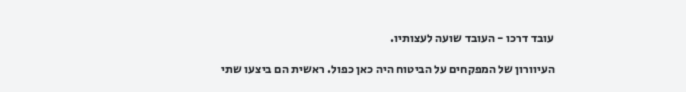עובד דרכו - העובד שועה לעצותיו.

העיוורון של המפקחים על הביטוח היה כאן כפול. ראשית הם ביצעו שתי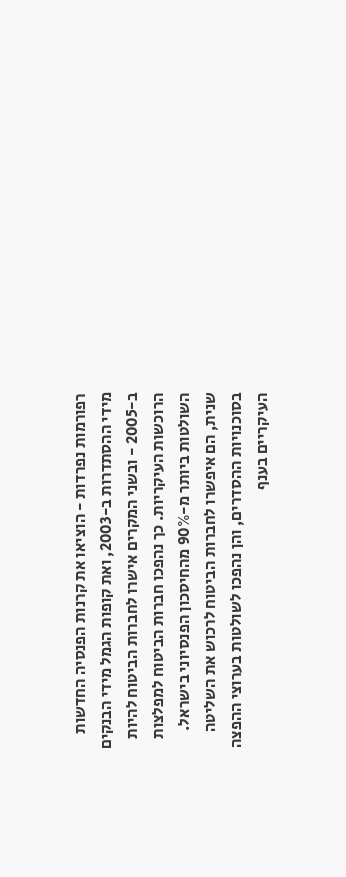רפורמות נפרדות - הוציאו את קרנות הפנסיה החדשות מידי ההסתדרות ב-2003, ואת קופות הגמל מידי הבנקים ב-2005 - ובשני המקרים אישרו לחברות הביטוח להיות הרוכשות העיקריות. כך נהפכו חברות הביטוח למפלצות השולטות ביותר מ-90% מהחיסכון הפנסיוני בישראל. שנית, הם איפשרו לחברות הביטוח לרכוש את השליטה בסוכנויות ההסדרים, והן נהפכו לשולטות בערוצי ההפצה העיקריים בענף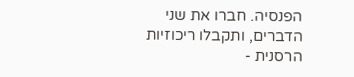הפנסיה. חברו את שני הדברים, ותקבלו ריכוזיות הרסנית -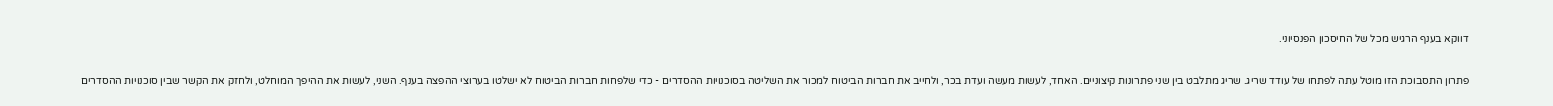דווקא בענף הרגיש מכל של החיסכון הפנסיוני.

פתרון התסבוכת הזו מוטל עתה לפתחו של עודד שריג. שריג מתלבט בין שני פתרונות קיצוניים. האחד, לעשות מעשה ועדת בכר, ולחייב את חברות הביטוח למכור את השליטה בסוכנויות ההסדרים - כדי שלפחות חברות הביטוח לא ישלטו בערוצי ההפצה בענף. השני, לעשות את ההיפך המוחלט, ולחזק את הקשר שבין סוכנויות ההסדרים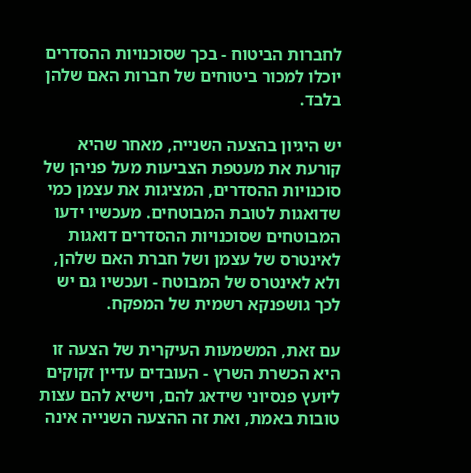לחברות הביטוח - בכך שסוכנויות ההסדרים יוכלו למכור ביטוחים של חברות האם שלהן בלבד.

יש היגיון בהצעה השנייה, מאחר שהיא קורעת את מעטפת הצביעות מעל פניהן של סוכנויות ההסדרים, המציגות את עצמן כמי שדואגות לטובת המבוטחים. מעכשיו ידעו המבוטחים שסוכנויות ההסדרים דואגות לאינטרס של עצמן ושל חברת האם שלהן, ולא לאינטרס של המבוטח - ועכשיו גם יש לכך גושפנקא רשמית של המפקח.

עם זאת, המשמעות העיקרית של הצעה זו היא הכשרת השרץ - העובדים עדיין זקוקים ליועץ פנסיוני שידאג להם, וישיא להם עצות טובות באמת, ואת זה ההצעה השנייה אינה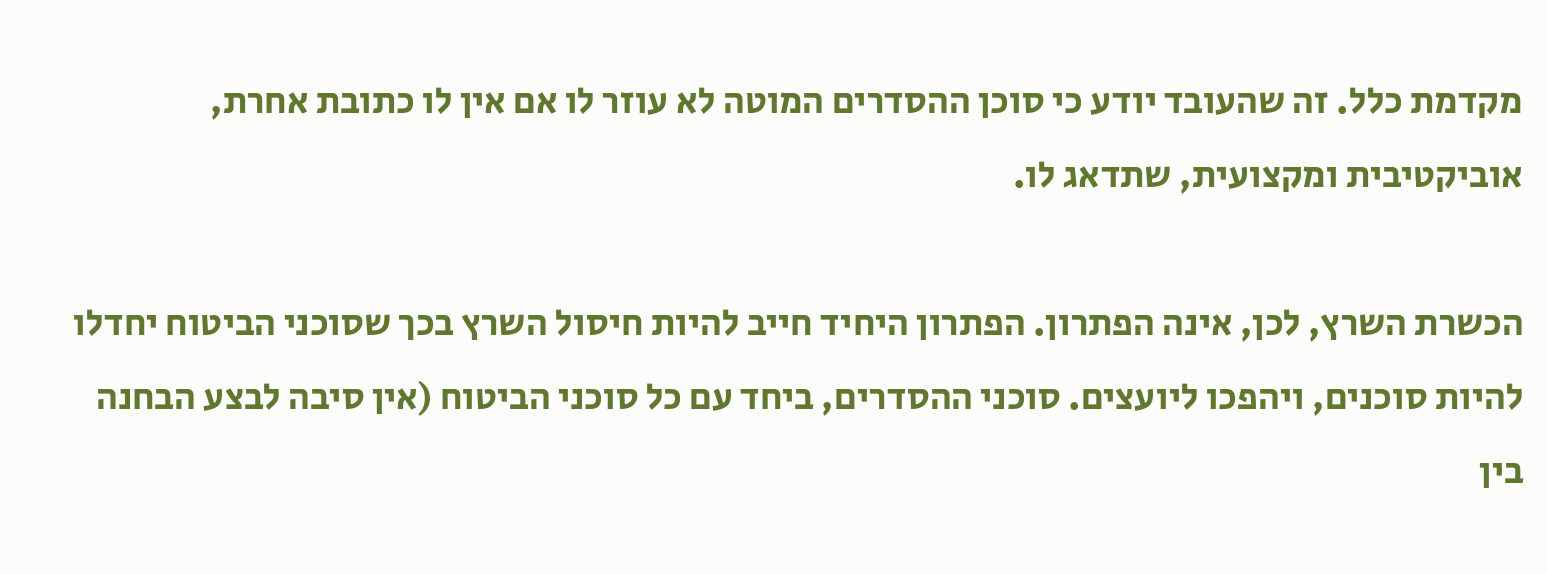מקדמת כלל. זה שהעובד יודע כי סוכן ההסדרים המוטה לא עוזר לו אם אין לו כתובת אחרת, אוביקטיבית ומקצועית, שתדאג לו.

הכשרת השרץ, לכן, אינה הפתרון. הפתרון היחיד חייב להיות חיסול השרץ בכך שסוכני הביטוח יחדלו להיות סוכנים, ויהפכו ליועצים. סוכני ההסדרים, ביחד עם כל סוכני הביטוח (אין סיבה לבצע הבחנה בין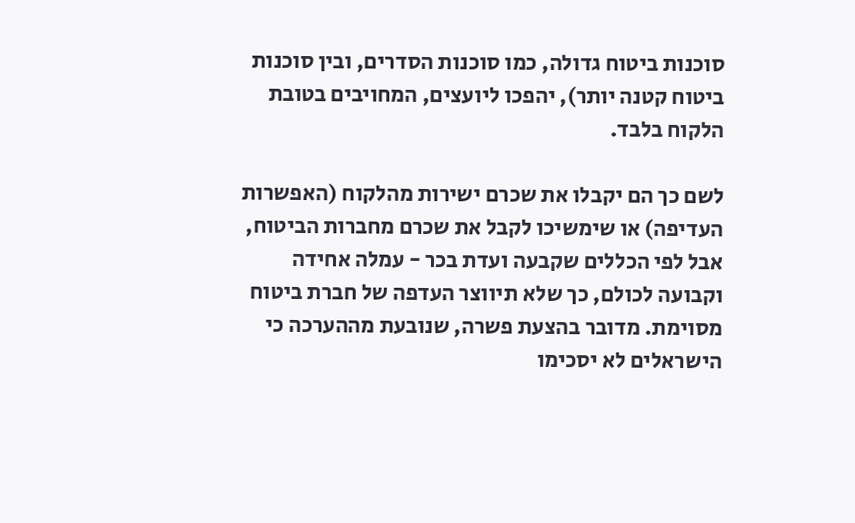סוכנות ביטוח גדולה, כמו סוכנות הסדרים, ובין סוכנות ביטוח קטנה יותר), יהפכו ליועצים, המחויבים בטובת הלקוח בלבד.

לשם כך הם יקבלו את שכרם ישירות מהלקוח (האפשרות העדיפה) או שימשיכו לקבל את שכרם מחברות הביטוח, אבל לפי הכללים שקבעה ועדת בכר - עמלה אחידה וקבועה לכולם, כך שלא תיווצר העדפה של חברת ביטוח מסוימת. מדובר בהצעת פשרה, שנובעת מההערכה כי הישראלים לא יסכימו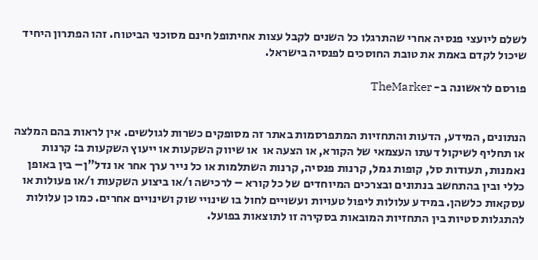לשלם ליועצי פנסיה אחרי שהתרגלו כל השנים לקבל עצות אחיתופל חינם מסוכני הביטוח. זהו הפתרון היחיד שיכול לקדם באמת את טובת החוסכים לפנסיה בישראל.

פורסם לראשונה ב- TheMarker


הנתונים, המידע, הדעות והתחזיות המתפרסמות באתר זה מסופקים כשרות לגולשים. אין לראות בהם המלצה או תחליף לשיקול דעתו העצמאי של הקורא, או הצעה או  או שיווק השקעות או ייעוץ השקעות ב: קרנות נאמנות, תעודות סל, קופות גמל, קרנות פנסיה, קרנות השתלמות או כל נייר ערך אחר או נדל"ן– בין באופן כללי ובין בהתחשב בנתונים ובצרכים המיוחדים של כל קורא – לרכישה ו/או ביצוע השקעות ו/או פעולות או עסקאות כלשהן. במידע עלולות ליפול טעויות ועשויים לחול בו שינויי שוק ושינויים אחרים. כמו כן עלולות להתגלות סטיות בין התחזיות המובאות בסקירה זו לתוצאות בפועל.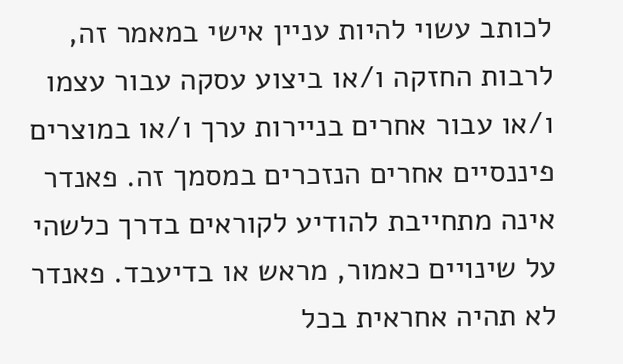לכותב עשוי להיות עניין אישי במאמר זה, לרבות החזקה ו/או ביצוע עסקה עבור עצמו ו/או עבור אחרים בניירות ערך ו/או במוצרים פיננסיים אחרים הנזכרים במסמך זה. פאנדר אינה מתחייבת להודיע לקוראים בדרך כלשהי על שינויים כאמור, מראש או בדיעבד. פאנדר לא תהיה אחראית בכל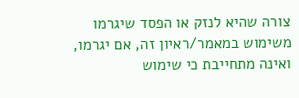צורה שהיא לנזק או הפסד שיגרמו משימוש במאמר/ראיון זה, אם יגרמו, ואינה מתחייבת כי שימוש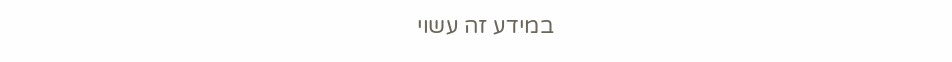במידע זה עשוי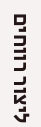ליצור רווחים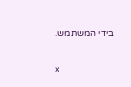בידי המשתמש.

x